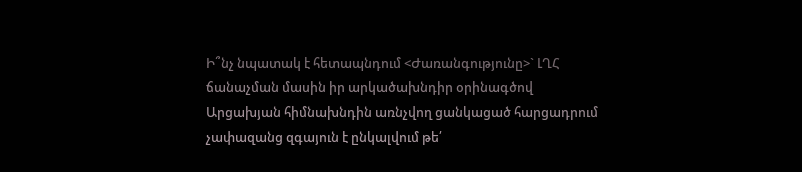Ի՞նչ նպատակ է հետապնդում <Ժառանգությունը>` ԼՂՀ ճանաչման մասին իր արկածախնդիր օրինագծով
Արցախյան հիմնախնդին առնչվող ցանկացած հարցադրում չափազանց զգայուն է ընկալվում թե՛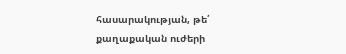հասարակության, թե՛ քաղաքական ուժերի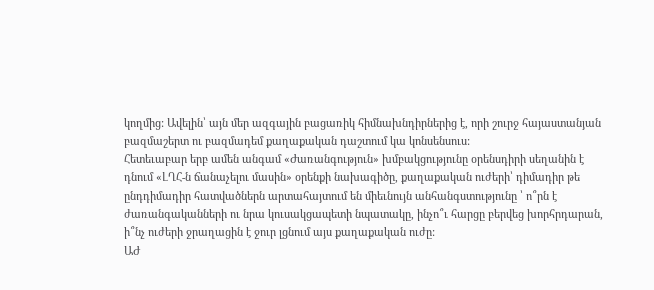կողմից: Ավելին՝ այն մեր ազգային բացառիկ հիմնախնդիրներից է, որի շուրջ հայաստանյան բազմաշերտ ու բազմադեմ քաղաքական դաշտում կա կոնսենսուս:
Հետեւաբար երբ ամեն անգամ «Ժառանգություն» խմբակցությունը օրենսդիրի սեղանին է դնում «ԼՂՀ-ն ճանաչելու մասին» օրենքի նախագիծը, քաղաքական ուժերի՝ դիմադիր թե ընդդիմադիր հատվածներն արտահայտում են միեւնույն անհանգստությունը ՝ ո՞րն է ժառանգականների ու նրա կուսակցապետի նպատակը, ինչո՞ւ հարցը բերվեց խորհրդարան, ի՞նչ ուժերի ջրաղացին է ջուր լցնում այս քաղաքական ուժը:
ԱԺ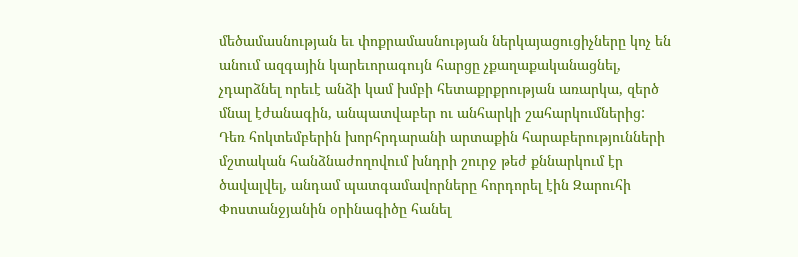մեծամասնության եւ փոքրամասնության ներկայացուցիչները կոչ են անում ազգային կարեւորագույն հարցը չքաղաքականացնել, չդարձնել որեւէ անձի կամ խմբի հետաքրքրության առարկա, զերծ մնալ էժանագին, անպատվաբեր ու անհարկի շահարկումներից:
Դեռ հոկտեմբերին խորհրդարանի արտաքին հարաբերությունների մշտական հանձնաժողովում խնդրի շուրջ թեժ քննարկում էր ծավալվել, անդամ պատգամավորները հորդորել էին Զարուհի Փոստանջյանին օրինագիծը հանել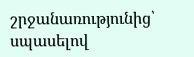շրջանառությունից՝ սպասելով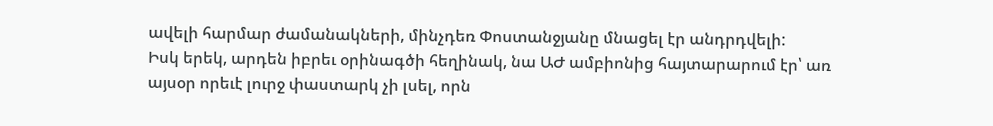ավելի հարմար ժամանակների, մինչդեռ Փոստանջյանը մնացել էր անդրդվելի:
Իսկ երեկ, արդեն իբրեւ օրինագծի հեղինակ, նա ԱԺ ամբիոնից հայտարարում էր՝ առ այսօր որեւէ լուրջ փաստարկ չի լսել, որն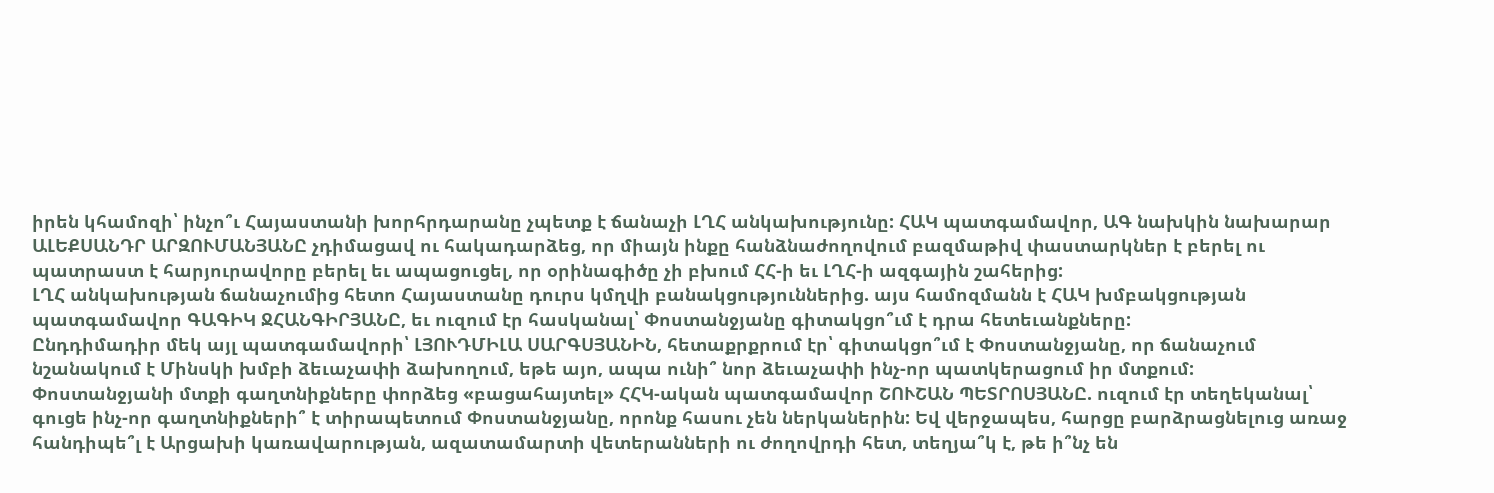իրեն կհամոզի՝ ինչո՞ւ Հայաստանի խորհրդարանը չպետք է ճանաչի ԼՂՀ անկախությունը: ՀԱԿ պատգամավոր, ԱԳ նախկին նախարար ԱԼԵՔՍԱՆԴՐ ԱՐԶՈՒՄԱՆՅԱՆԸ չդիմացավ ու հակադարձեց, որ միայն ինքը հանձնաժողովում բազմաթիվ փաստարկներ է բերել ու պատրաստ է հարյուրավորը բերել եւ ապացուցել, որ օրինագիծը չի բխում ՀՀ-ի եւ ԼՂՀ-ի ազգային շահերից:
ԼՂՀ անկախության ճանաչումից հետո Հայաստանը դուրս կմղվի բանակցություններից. այս համոզմանն է ՀԱԿ խմբակցության պատգամավոր ԳԱԳԻԿ ՋՀԱՆԳԻՐՅԱՆԸ, եւ ուզում էր հասկանալ՝ Փոստանջյանը գիտակցո՞ւմ է դրա հետեւանքները:
Ընդդիմադիր մեկ այլ պատգամավորի՝ ԼՅՈՒԴՄԻԼԱ ՍԱՐԳՍՅԱՆԻՆ, հետաքրքրում էր՝ գիտակցո՞ւմ է Փոստանջյանը, որ ճանաչում նշանակում է Մինսկի խմբի ձեւաչափի ձախողում, եթե այո, ապա ունի՞ նոր ձեւաչափի ինչ-որ պատկերացում իր մտքում:
Փոստանջյանի մտքի գաղտնիքները փորձեց «բացահայտել» ՀՀԿ-ական պատգամավոր ՇՈՒՇԱՆ ՊԵՏՐՈՍՅԱՆԸ. ուզում էր տեղեկանալ՝ գուցե ինչ-որ գաղտնիքների՞ է տիրապետում Փոստանջյանը, որոնք հասու չեն ներկաներին: Եվ վերջապես, հարցը բարձրացնելուց առաջ հանդիպե՞լ է Արցախի կառավարության, ազատամարտի վետերանների ու ժողովրդի հետ, տեղյա՞կ է, թե ի՞նչ են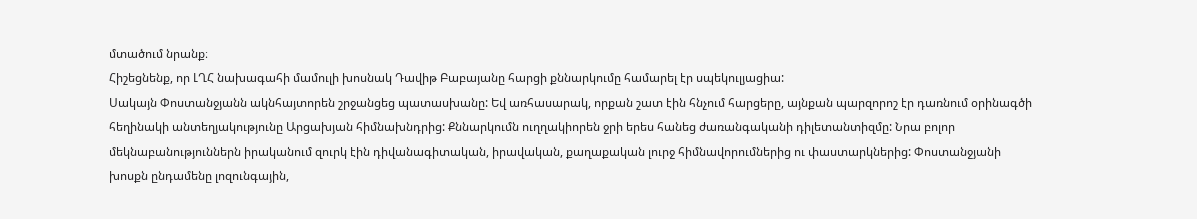մտածում նրանք։
Հիշեցնենք, որ ԼՂՀ նախագահի մամուլի խոսնակ Դավիթ Բաբայանը հարցի քննարկումը համարել էր սպեկուլյացիա:
Սակայն Փոստանջյանն ակնհայտորեն շրջանցեց պատասխանը: Եվ առհասարակ, որքան շատ էին հնչում հարցերը, այնքան պարզորոշ էր դառնում օրինագծի հեղինակի անտեղյակությունը Արցախյան հիմնախնդրից: Քննարկումն ուղղակիորեն ջրի երես հանեց ժառանգականի դիլետանտիզմը: Նրա բոլոր մեկնաբանություններն իրականում զուրկ էին դիվանագիտական, իրավական, քաղաքական լուրջ հիմնավորումներից ու փաստարկներից: Փոստանջյանի խոսքն ընդամենը լոզունգային,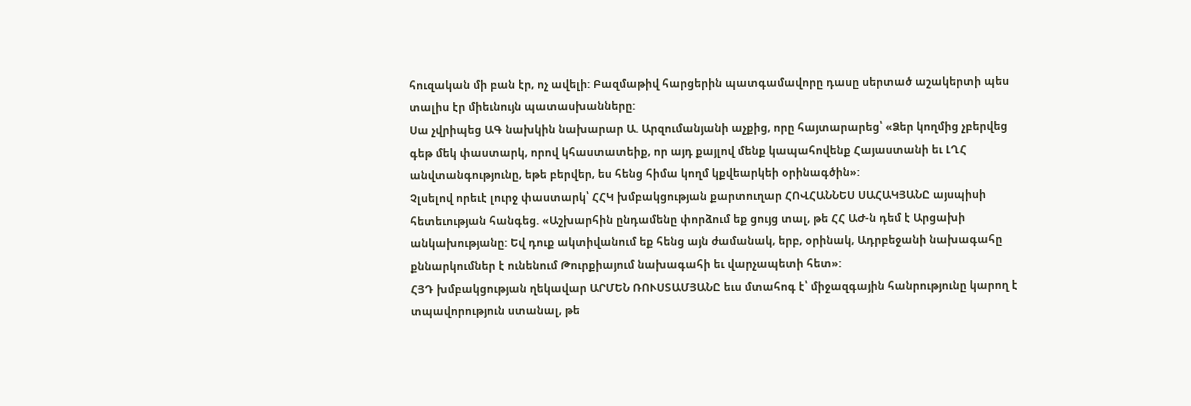հուզական մի բան էր, ոչ ավելի: Բազմաթիվ հարցերին պատգամավորը դասը սերտած աշակերտի պես տալիս էր միեւնույն պատասխանները:
Սա չվրիպեց ԱԳ նախկին նախարար Ա. Արզումանյանի աչքից, որը հայտարարեց՝ «Ձեր կողմից չբերվեց գեթ մեկ փաստարկ, որով կհաստատեիք, որ այդ քայլով մենք կապահովենք Հայաստանի եւ ԼՂՀ անվտանգությունը, եթե բերվեր, ես հենց հիմա կողմ կքվեարկեի օրինագծին»:
Չլսելով որեւէ լուրջ փաստարկ՝ ՀՀԿ խմբակցության քարտուղար ՀՈՎՀԱՆՆԵՍ ՍԱՀԱԿՅԱՆԸ այսպիսի հետեւության հանգեց. «Աշխարհին ընդամենը փորձում եք ցույց տալ, թե ՀՀ ԱԺ-ն դեմ է Արցախի անկախությանը: Եվ դուք ակտիվանում եք հենց այն ժամանակ, երբ, օրինակ, Ադրբեջանի նախագահը քննարկումներ է ունենում Թուրքիայում նախագահի եւ վարչապետի հետ»:
ՀՅԴ խմբակցության ղեկավար ԱՐՄԵՆ ՌՈՒՍՏԱՄՅԱՆԸ եւս մտահոգ է՝ միջազգային հանրությունը կարող է տպավորություն ստանալ, թե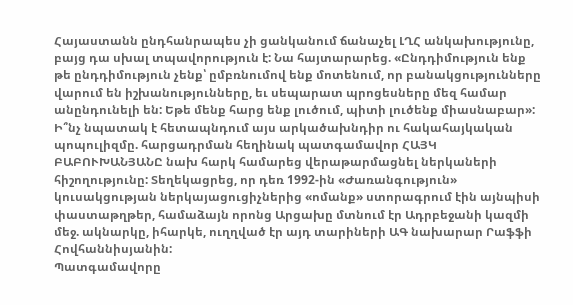Հայաստանն ընդհանրապես չի ցանկանում ճանաչել ԼՂՀ անկախությունը, բայց դա սխալ տպավորություն է: Նա հայտարարեց. «Ընդդիմություն ենք թե ընդդիմություն չենք՝ ըմբռնումով ենք մոտենում, որ բանակցությունները վարում են իշխանությունները, եւ սեպարատ պրոցեսները մեզ համար անընդունելի են: Եթե մենք հարց ենք լուծում, պիտի լուծենք միասնաբար»:
Ի՞նչ նպատակ է հետապնդում այս արկածախնդիր ու հակահայկական պոպուլիզմը. հարցադրման հեղինակ պատգամավոր ՀԱՅԿ ԲԱԲՈՒԽԱՆՅԱՆԸ նախ հարկ համարեց վերաթարմացնել ներկաների հիշողությունը: Տեղեկացրեց, որ դեռ 1992-ին «Ժառանգություն» կուսակցության ներկայացուցիչներից «ոմանք» ստորագրում էին այնպիսի փաստաթղթեր, համաձայն որոնց Արցախը մտնում էր Ադրբեջանի կազմի մեջ. ակնարկը, իհարկե, ուղղված էր այդ տարիների ԱԳ նախարար Րաֆֆի Հովհաննիսյանին:
Պատգամավորը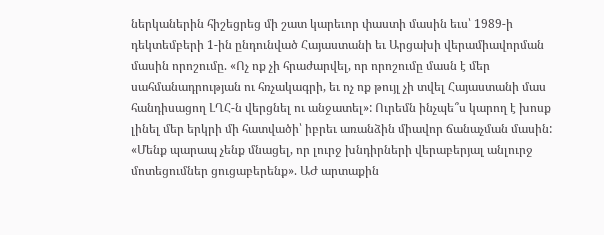ներկաներին հիշեցրեց մի շատ կարեւոր փաստի մասին եւս՝ 1989-ի դեկտեմբերի 1-ին ընդունված Հայաստանի եւ Արցախի վերամիավորման մասին որոշումը. «Ոչ ոք չի հրաժարվել, որ որոշումը մասն է մեր սահմանադրության ու հռչակագրի, եւ ոչ ոք թույլ չի տվել Հայաստանի մաս հանդիսացող ԼՂՀ-ն վերցնել ու անջատել»: Ուրեմն ինչպե՞ս կարող է խոսք լինել մեր երկրի մի հատվածի՝ իբրեւ առանձին միավոր ճանաչման մասին:
«Մենք պարապ չենք մնացել, որ լուրջ խնդիրների վերաբերյալ անլուրջ մոտեցումներ ցուցաբերենք». ԱԺ արտաքին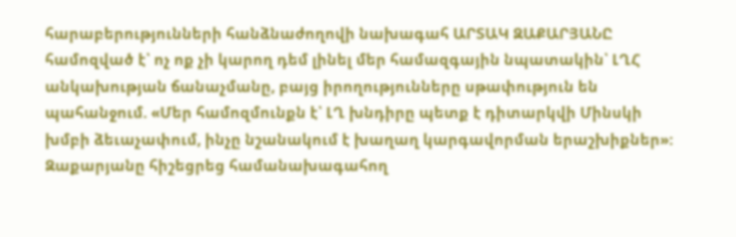հարաբերությունների հանձնաժողովի նախագահ ԱՐՏԱԿ ԶԱՔԱՐՅԱՆԸ համոզված է՝ ոչ ոք չի կարող դեմ լինել մեր համազգային նպատակին՝ ԼՂՀ անկախության ճանաչմանը, բայց իրողությունները սթափություն են պահանջում. «Մեր համոզմունքն է՝ ԼՂ խնդիրը պետք է դիտարկվի Մինսկի խմբի ձեւաչափում, ինչը նշանակում է խաղաղ կարգավորման երաշխիքներ»: Զաքարյանը հիշեցրեց համանախագահող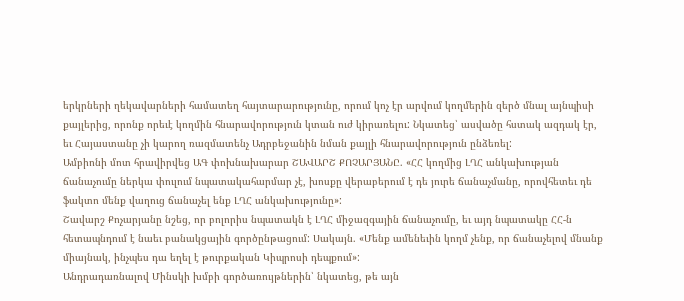երկրների ղեկավարների համատեղ հայտարարությունը, որում կոչ էր արվում կողմերին զերծ մնալ այնպիսի քայլերից, որոնք որեւէ կողմին հնարավորություն կտան ուժ կիրառելու: Նկատեց՝ ասվածը հստակ ազդակ էր, եւ Հայաստանը չի կարող ռազմատենչ Ադրբեջանին նման քայլի հնարավորություն ընձեռել:
Ամբիոնի մոտ հրավիրվեց ԱԳ փոխնախարար ՇԱՎԱՐՇ ՔՈՉԱՐՅԱՆԸ. «ՀՀ կողմից ԼՂՀ անկախության ճանաչումը ներկա փուլում նպատակահարմար չէ, խոսքը վերաբերում է դե յուրե ճանաչմանը, որովհետեւ դե ֆակտո մենք վաղուց ճանաչել ենք ԼՂՀ անկախությունը»:
Շավարշ Քոչարյանը նշեց, որ բոլորիս նպատակն է ԼՂՀ միջազգային ճանաչումը, եւ այդ նպատակը ՀՀ-ն հետապնդում է նաեւ բանակցային գործընթացում: Սակայն. «Մենք ամենեւին կողմ չենք, որ ճանաչելով մնանք միայնակ, ինչպես դա եղել է թուրքական Կիպրոսի դեպքում»:
Անդրադառնալով Մինսկի խմբի գործառույթներին՝ նկատեց, թե այն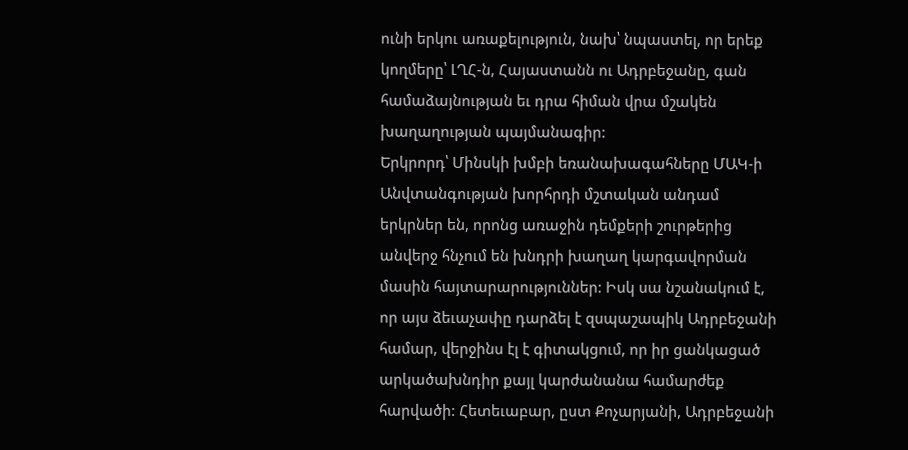ունի երկու առաքելություն, նախ՝ նպաստել, որ երեք կողմերը՝ ԼՂՀ-ն, Հայաստանն ու Ադրբեջանը, գան համաձայնության եւ դրա հիման վրա մշակեն խաղաղության պայմանագիր:
Երկրորդ՝ Մինսկի խմբի եռանախագահները ՄԱԿ-ի Անվտանգության խորհրդի մշտական անդամ երկրներ են, որոնց առաջին դեմքերի շուրթերից անվերջ հնչում են խնդրի խաղաղ կարգավորման մասին հայտարարություններ: Իսկ սա նշանակում է, որ այս ձեւաչափը դարձել է զսպաշապիկ Ադրբեջանի համար, վերջինս էլ է գիտակցում, որ իր ցանկացած արկածախնդիր քայլ կարժանանա համարժեք հարվածի: Հետեւաբար, ըստ Քոչարյանի, Ադրբեջանի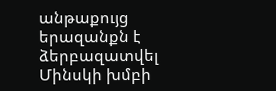անթաքույց երազանքն է ձերբազատվել Մինսկի խմբի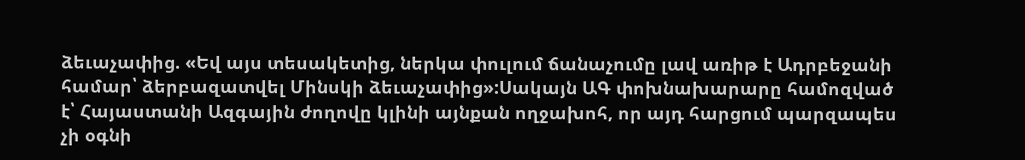ձեւաչափից. «Եվ այս տեսակետից, ներկա փուլում ճանաչումը լավ առիթ է Ադրբեջանի համար՝ ձերբազատվել Մինսկի ձեւաչափից»:Սակայն ԱԳ փոխնախարարը համոզված է՝ Հայաստանի Ազգային ժողովը կլինի այնքան ողջախոհ, որ այդ հարցում պարզապես չի օգնի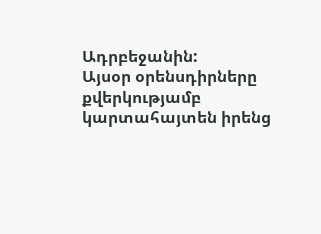Ադրբեջանին:
Այսօր օրենսդիրները քվերկությամբ կարտահայտեն իրենց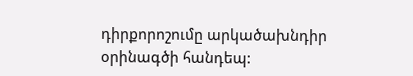դիրքորոշումը արկածախնդիր օրինագծի հանդեպ: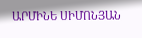ԱՐՄԻՆԵ ՍԻՄՈՆՅԱՆ